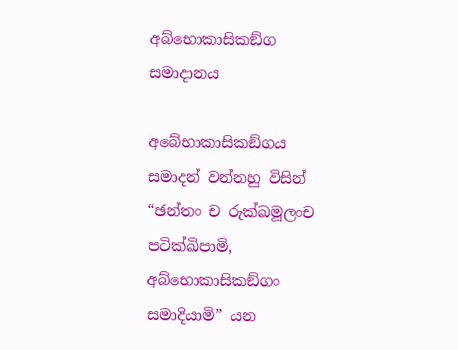අබ්භොකාසිකඞ්ග සමාදානය

අබේභාකාසිකඞ්ගය සමාදන් වන්නහු විසින් “ඡන්තං ච රුක්ඛමූලංච පටික්ඛිපාමි, අබ්භොකාසිකඞ්ගං සමාදියාමි” යන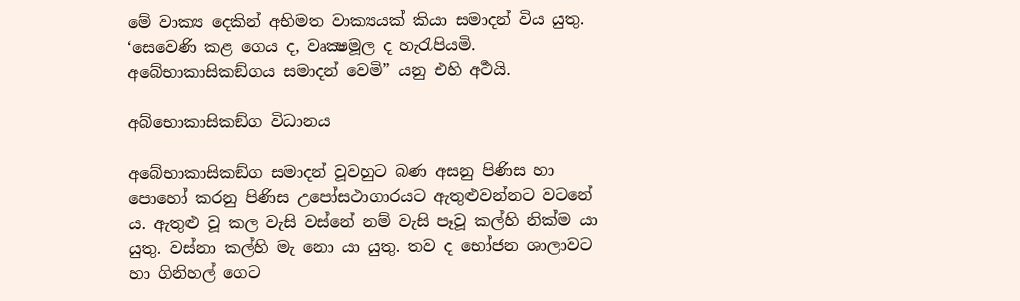මේ වාක්‍ය දෙකින් අභිමත වාක්‍යයක් කියා සමාදන් විය යුතු. ‘සෙවෙණි කළ ගෙය ද, වෘක්‍ෂමූල ද හැරැපියමි. අබේභාකාසිකඞ්ගය සමාදන් වෙමි” යනු එහි අර්‍ථයි.

අබ්භොකාසිකඞ්ග විධානය

අබේභාකාසිකඞ්ග සමාදන් වූවහුට බණ අසනු පිණිස හා පොහෝ කරනු පිණිස උපෝසථාගාරයට ඇතුළුවන්නට වටනේ ය. ඇතුළු වූ කල වැසි වස්නේ නම් වැසි පෑවූ කල්හි නික්ම යා යුතු. වස්නා කල්හි මැ නො යා යුතු. තව ද භෝජන ශාලාවට හා ගිනිහල් ගෙට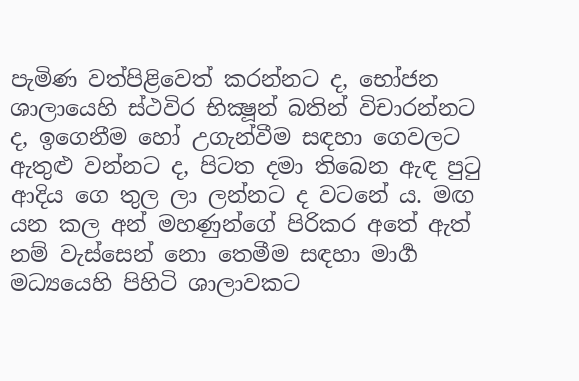පැමිණ වත්පිළිවෙත් කරන්නට ද, භෝජන ශාලායෙහි ස්ථවිර භික්‍ෂූන් බතින් විචාරන්නට ද, ඉගෙනීම හෝ උගැන්වීම සඳහා ගෙවලට ඇතුළු වන්නට ද, පිටත දමා තිබෙන ඇඳ පුටු ආදිය ගෙ තුල ලා ලන්නට ද වටනේ ය. මඟ යන කල අන් මහණුන්ගේ පිරිකර අතේ ඇත් නම් වැස්සෙන් නො තෙමීම සඳහා මාර්‍ග මධ්‍යයෙහි පිහිටි ශාලාවකට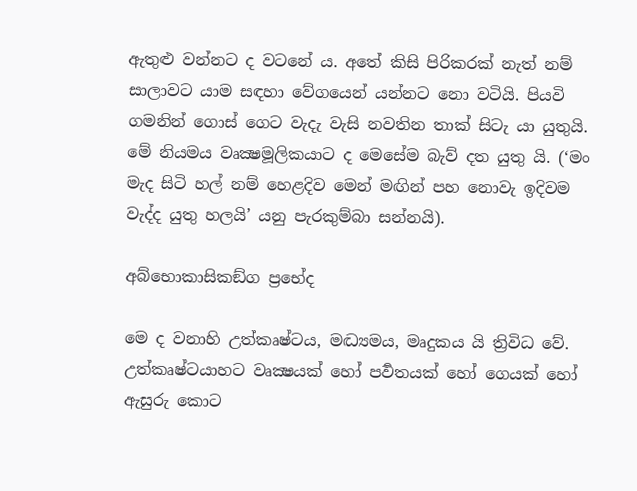ඇතුළු වන්නට ද වටනේ ය. අතේ කිසි පිරිකරක් නැත් නම් සාලාවට යාම සඳහා වේගයෙන් යන්නට නො වටියි. පියවි ගමනින් ගොස් ගෙට වැදැ වැසි නවතින තාක් සිටැ යා යුතුයි. මේ නියමය වෘක්‍ෂමූලිකයාට ද මෙසේම බැව් දත යුතු යි. (‘මං මැද සිටි හල් නම් හෙළදිව මෙන් මඟින් පහ නොවැ ඉදිවම වැද්ද යුතු හලයි’ යනු පැරකුම්බා සන්නයි).

අබ්භොකාසිකඞ්ග ප්‍රභේද

මෙ ද වනාහි උත්කෘෂ්ටය, මද්‍ධ්‍යමය, මෘදුකය යි ත්‍රිවිධ වේ. උත්කෘෂ්ටයාහට වෘක්‍ෂයක් හෝ පර්‍වතයක් හෝ ගෙයක් හෝ ඇසුරු කොට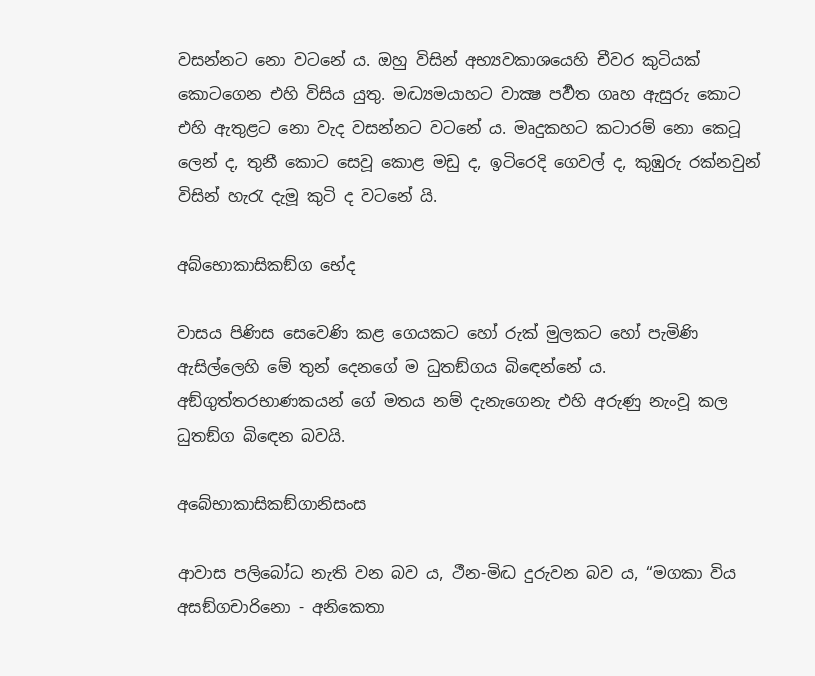වසන්නට නො වටනේ ය. ඔහු විසින් අභ්‍යවකාශයෙහි චීවර කුටියක් කොටගෙන එහි විසිය යුතු. මද්‍ධ්‍යමයාහට වාක්‍ෂ පර්‍වත ගෘහ ඇසුරු කොට එහි ඇතුළට නො වැද වසන්නට වටනේ ය. මෘදුකහට කටාරම් නො කෙටූ ලෙන් ද, තුනී කොට සෙවූ කොළ මඩු ද, ඉටිරෙදි ගෙවල් ද, කුඹුරු රක්නවුන් විසින් හැරැ දැමූ කුටි ද වටනේ යි.

අබ්භොකාසිකඞ්ග භේද

වාසය පිණිස සෙවෙණි කළ ගෙයකට හෝ රුක් මුලකට හෝ පැමිණි ඇසිල්ලෙහි මේ තුන් දෙනගේ ම ධුතඞ්ගය බිඳෙන්නේ ය. අඞ්ගුත්තරභාණකයන් ගේ මතය නම් දැනැගෙනැ එහි අරුණු නැංවූ කල ධුතඞ්ග බිඳෙන බවයි.

අබේභාකාසිකඞ්ගානිසංස

ආවාස පලිබෝධ නැති වන බව ය, ථීන-මිද්‍ධ දුරුවන බව ය, “මගකා විය අසඞ්ගචාරිනො - අනිකෙතා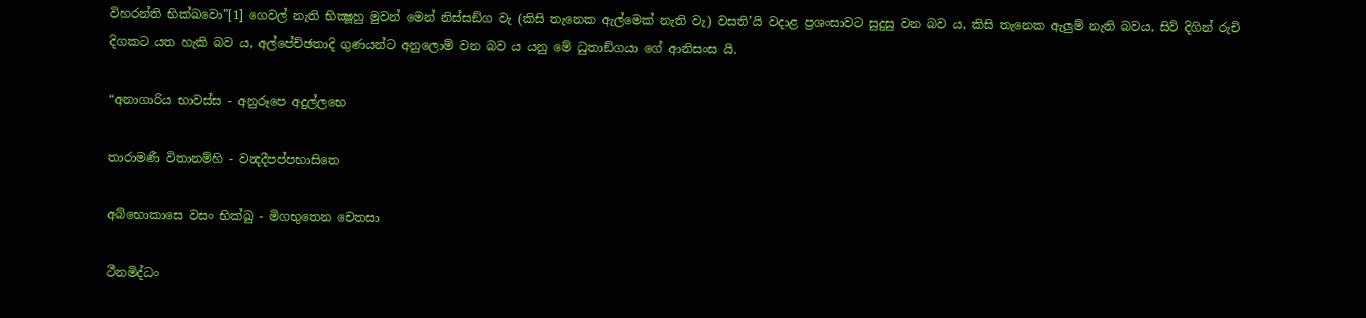විහරන්ති භික්ඛවො”[1] ගෙවල් නැති භික්‍ෂූහු මුවන් මෙන් නිස්සඞ්ග වැ (කිසි තැනෙක ඇල්මෙක් නැති වැ) වසති’යි වදාළ ප්‍ර‍ශංසාවට සුදුසු වන බව ය, කිසි තැනෙක ඇලුම් නැති බවය, සිව් දිගින් රුචි දිගකට යත හැකි බව ය, අල්පේච්ඡතාදි ගුණයන්ට අනුලොම් වන බව ය යනු මේ ධුතාඞ්ගයා ගේ ආනිසංස යි.

“අනාගාරිය භාවස්ස - අනුරූපෙ අදුල්ලභෙ

තාරාමණී විතානම්හි - වන්‍දදීපප්පභාසිතෙ

අබ්භොකාසෙ වසං භික්ඛු - මිගභුතෙන චෙතසා

ථීනමිද්ධං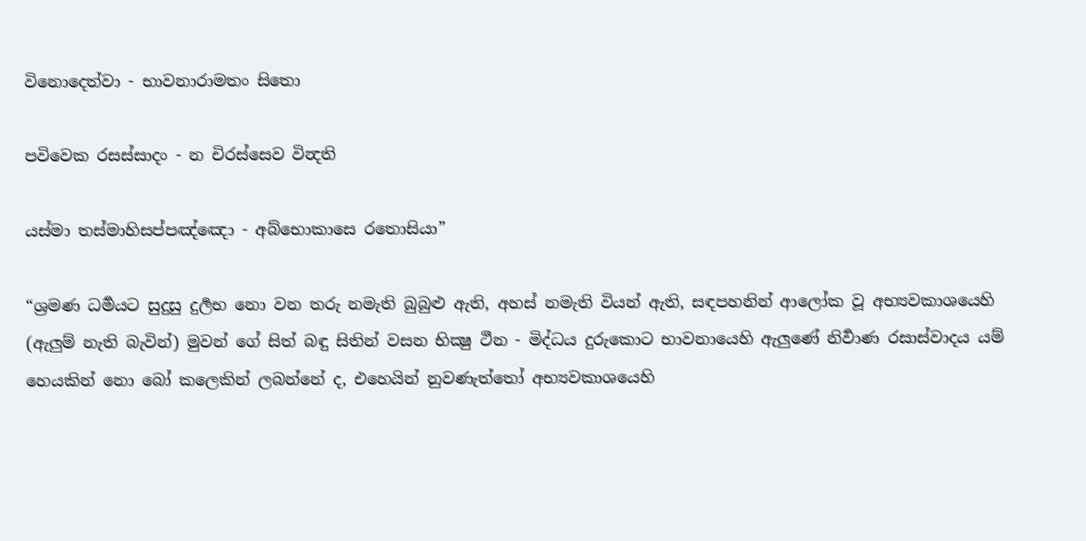විනොදෙත්වා - භාවනාරාමතං සිතො

පවිවෙක රසස්සාදං - න චිරස්සෙව වින්‍දති

යස්මා තස්මාහිසප්පඤ්ඤො - අබ්භොකාසෙ රතොසියා”

“ශ්‍ර‍මණ ධර්‍මයට සුදුසු දුර්‍ලභ නො වන තරු නමැති බුබුළු ඇති, අහස් නමැති වියන් ඇති, සඳපහනින් ආලෝක වූ අභ්‍යවකාශයෙහි (ඇලුම් නැති බැවින්) මුවන් ගේ සිත් බඳු සිතින් වසන භික්‍ෂු ථීන - මිද්ධය දුරුකොට භාවනායෙහි ඇලුණේ නිර්‍වාණ රසාස්වාදය යම් හෙයකින් නො බෝ කලෙකින් ලබන්නේ ද, එහෙයින් නුවණැත්තෝ අභ්‍යවකාශයෙහි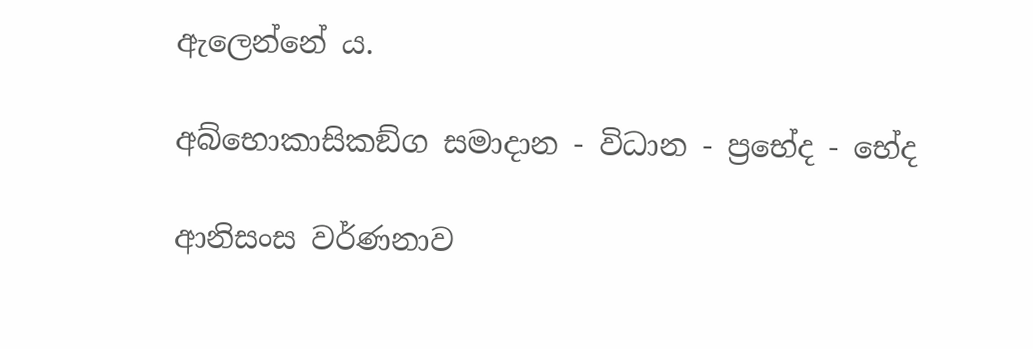ඇලෙන්නේ ය.

අබ්භොකාසිකඞ්ග සමාදාන - විධාන - ප්‍රභේද - භේද

ආනිසංස වර්ණනාව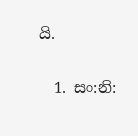යි.

  1. සං:නි: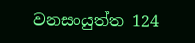වනසංයුත්ත 124